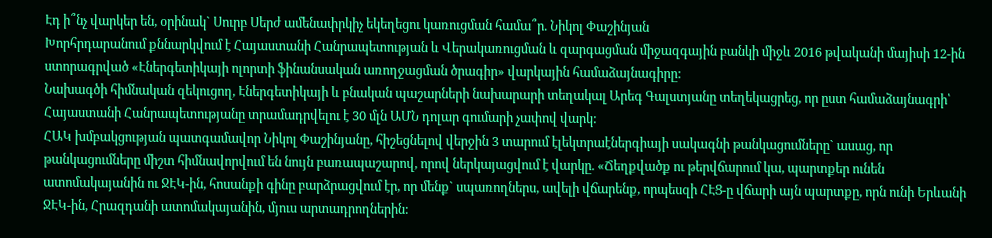Էդ ի՞նչ վարկեր են, օրինակ` Սուրբ Սերժ ամենափրկիչ եկեղեցու կառուցման համա՞ր. Նիկոլ Փաշինյան
Խորհրդարանում քննարկվում է Հայաստանի Հանրապետության և Վերակառուցման և զարգացման միջազգային բանկի միջև 2016 թվականի մայիսի 12-ին ստորագրված «Էներգետիկայի ոլորտի ֆինանսական առողջացման ծրագիր» վարկային համաձայնագիրը:
Նախագծի հիմնական զեկուցող, Էներգետիկայի և բնական պաշարների նախարարի տեղակալ Արեգ Գալստյանը տեղեկացրեց, որ ըստ համաձայնագրի՝ Հայաստանի Հանրապետությանը տրամադրվելու է 30 մլն ԱՄՆ դոլար գումարի չափով վարկ:
ՀԱԿ խմբակցության պատգամավոր Նիկոլ Փաշինյանը, հիշեցնելով վերջին 3 տարում էլեկտրաէներգիայի սակագնի թանկացումները` ասաց, որ թանկացումները միշտ հիմնավորվում են նույն բառապաշարով, որով ներկայացվում է վարկը. «Ճեղքվածք ու թերվճարում կա, պարտքեր ունեն ատոմակայանին ու ՋԷԿ-ին, հոսանքի գինը բարձրացվում էր, որ մենք` սպառողներս, ավելի վճարենք, որպեսզի ՀԷՑ-ը վճարի այն պարտքը, որն ունի Երևանի ՋԷԿ-ին, Հրազդանի ատոմակայանին, մյուս արտադրողներին: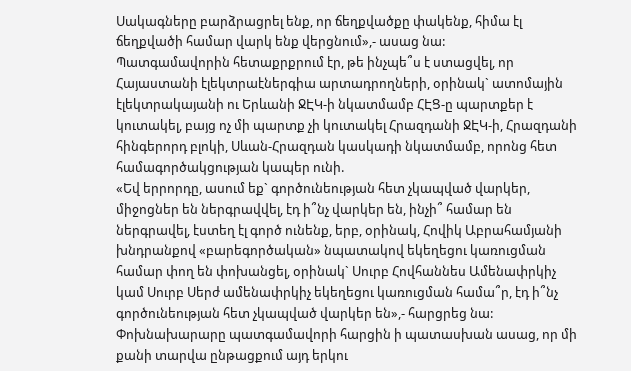Սակագները բարձրացրել ենք, որ ճեղքվածքը փակենք, հիմա էլ ճեղքվածի համար վարկ ենք վերցնում»,- ասաց նա:
Պատգամավորին հետաքրքրում էր, թե ինչպե՞ս է ստացվել, որ Հայաստանի էլեկտրաէներգիա արտադրողների, օրինակ` ատոմային էլեկտրակայանի ու Երևանի ՋԷԿ-ի նկատմամբ ՀԷՑ-ը պարտքեր է կուտակել, բայց ոչ մի պարտք չի կուտակել Հրազդանի ՋԷԿ-ի, Հրազդանի հինգերորդ բլոկի, Սևան-Հրազդան կասկադի նկատմամբ, որոնց հետ համագործակցության կապեր ունի.
«Եվ երրորդը, ասում եք` գործունեության հետ չկապված վարկեր, միջոցներ են ներգրավվել, էդ ի՞նչ վարկեր են, ինչի՞ համար են ներգրավել, էստեղ էլ գործ ունենք, երբ, օրինակ, Հովիկ Աբրահամյանի խնդրանքով «բարեգործական» նպատակով եկեղեցու կառուցման համար փող են փոխանցել, օրինակ` Սուրբ Հովհաննես Ամենափրկիչ կամ Սուրբ Սերժ ամենափրկիչ եկեղեցու կառուցման համա՞ր, էդ ի՞նչ գործունեության հետ չկապված վարկեր են»,- հարցրեց նա:
Փոխնախարարը պատգամավորի հարցին ի պատասխան ասաց, որ մի քանի տարվա ընթացքում այդ երկու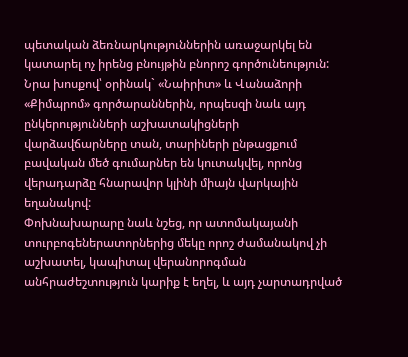պետական ձեռնարկություններին առաջարկել են կատարել ոչ իրենց բնույթին բնորոշ գործունեություն: Նրա խոսքով՝ օրինակ` «Նաիրիտ» և Վանաձորի «Քիմպրոմ» գործարաններին, որպեսզի նաև այդ ընկերությունների աշխատակիցների վարձավճարները տան, տարիների ընթացքում բավական մեծ գումարներ են կուտակվել, որոնց վերադարձը հնարավոր կլինի միայն վարկային եղանակով:
Փոխնախարարը նաև նշեց, որ ատոմակայանի տուրբոգեներատորներից մեկը որոշ ժամանակով չի աշխատել, կապիտալ վերանորոգման անհրաժեշտություն կարիք է եղել, և այդ չարտադրված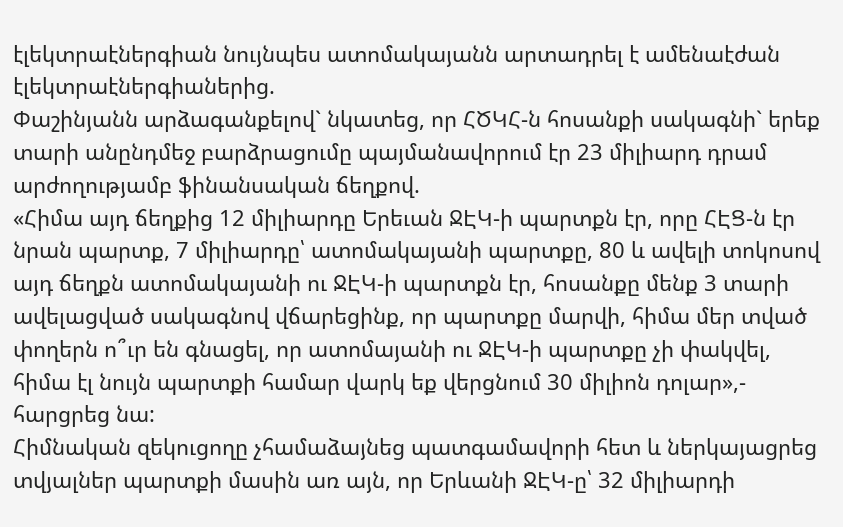էլեկտրաէներգիան նույնպես ատոմակայանն արտադրել է ամենաէժան էլեկտրաէներգիաներից.
Փաշինյանն արձագանքելով` նկատեց, որ ՀԾԿՀ-ն հոսանքի սակագնի` երեք տարի անընդմեջ բարձրացումը պայմանավորում էր 23 միլիարդ դրամ արժողությամբ ֆինանսական ճեղքով.
«Հիմա այդ ճեղքից 12 միլիարդը Երեւան ՋԷԿ-ի պարտքն էր, որը ՀԷՑ-ն էր նրան պարտք, 7 միլիարդը՝ ատոմակայանի պարտքը, 80 և ավելի տոկոսով այդ ճեղքն ատոմակայանի ու ՋԷԿ-ի պարտքն էր, հոսանքը մենք 3 տարի ավելացված սակագնով վճարեցինք, որ պարտքը մարվի, հիմա մեր տված փողերն ո՞ւր են գնացել, որ ատոմայանի ու ՋԷԿ-ի պարտքը չի փակվել, հիմա էլ նույն պարտքի համար վարկ եք վերցնում 30 միլիոն դոլար»,- հարցրեց նա:
Հիմնական զեկուցողը չհամաձայնեց պատգամավորի հետ և ներկայացրեց տվյալներ պարտքի մասին առ այն, որ Երևանի ՋԷԿ-ը՝ 32 միլիարդի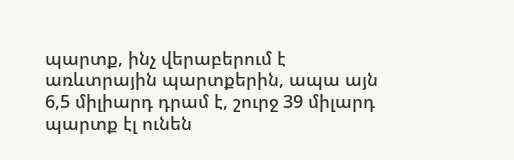պարտք, ինչ վերաբերում է առևտրային պարտքերին, ապա այն 6,5 միլիարդ դրամ է, շուրջ 39 միլարդ պարտք էլ ունեն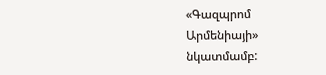«Գազպրոմ Արմենիայի» նկատմամբ: